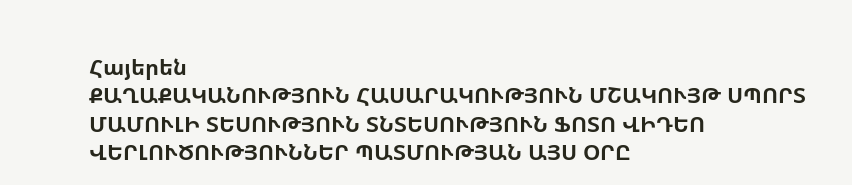Հայերեն
ՔԱՂԱՔԱԿԱՆՈՒԹՅՈՒՆ ՀԱՍԱՐԱԿՈՒԹՅՈՒՆ ՄՇԱԿՈՒՅԹ ՍՊՈՐՏ ՄԱՄՈՒԼԻ ՏԵՍՈՒԹՅՈՒՆ ՏՆՏԵՍՈՒԹՅՈՒՆ ՖՈՏՈ ՎԻԴԵՈ ՎԵՐԼՈՒԾՈՒԹՅՈՒՆՆԵՐ ՊԱՏՄՈՒԹՅԱՆ ԱՅՍ ՕՐԸ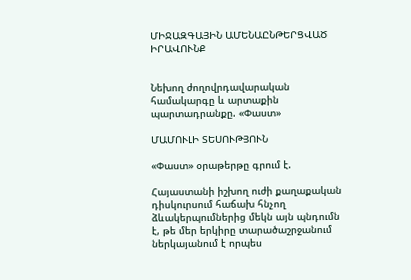ՄԻՋԱԶԳԱՅԻՆ ԱՄԵՆԱԸՆԹԵՐՑՎԱԾ ԻՐԱՎՈՒՆՔ


Նեխող ժողովրդավարական համակարգը և արտաքին պարտադրանքը. «Փաստ»

ՄԱՄՈՒԼԻ ՏԵՍՈՒԹՅՈՒՆ

«Փաստ» օրաթերթը գրում է.

Հայաստանի իշխող ուժի քաղաքական դիսկուրսում հաճախ հնչող ձևակերպումներից մեկն այն պնդումն է, թե մեր երկիրը տարածաշրջանում ներկայանում է որպես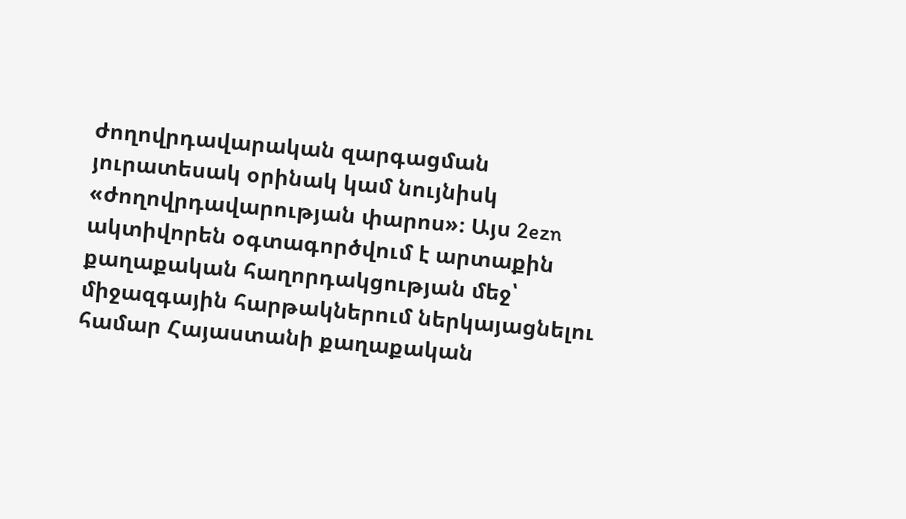ժողովրդավարական զարգացման յուրատեսակ օրինակ կամ նույնիսկ «ժողովրդավարության փարոս»։ Այս 2ezn ակտիվորեն օգտագործվում է արտաքին քաղաքական հաղորդակցության մեջ՝ միջազգային հարթակներում ներկայացնելու համար Հայաստանի քաղաքական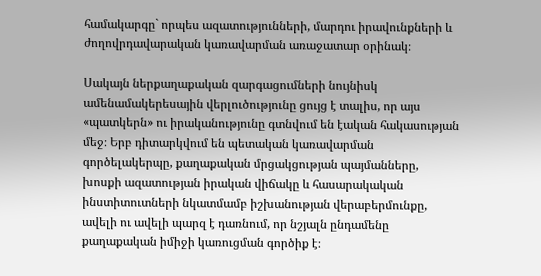համակարգը` որպես ազատությունների, մարդու իրավունքների և ժողովրդավարական կառավարման առաջատար օրինակ։

Սակայն ներքաղաքական զարգացումների նույնիսկ ամենամակերեսային վերլուծությունը ցույց է տալիս, որ այս «պատկերն» ու իրականությունը գտնվում են էական հակասության մեջ։ Երբ դիտարկվում են պետական կառավարման գործելակերպը, քաղաքական մրցակցության պայմանները, խոսքի ազատության իրական վիճակը և հասարակական ինստիտուտների նկատմամբ իշխանության վերաբերմունքը, ավելի ու ավելի պարզ է դառնում, որ նշյալն ընդամենը քաղաքական իմիջի կառուցման գործիք է։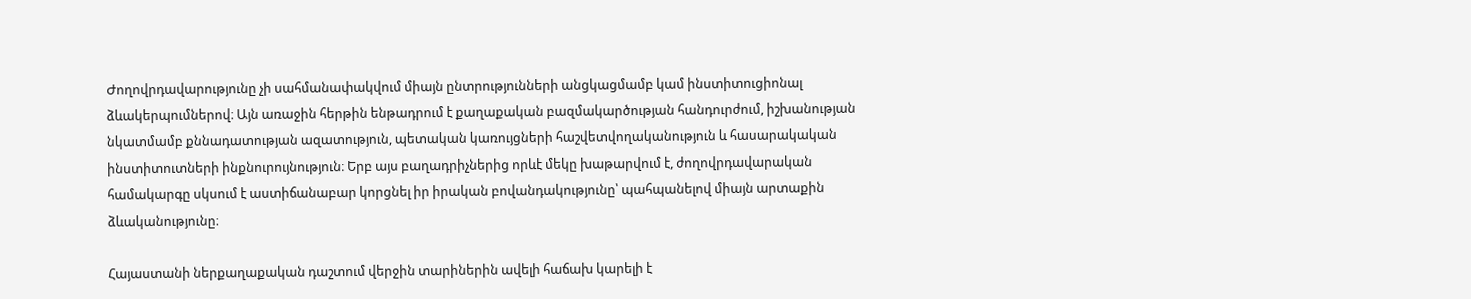Ժողովրդավարությունը չի սահմանափակվում միայն ընտրությունների անցկացմամբ կամ ինստիտուցիոնալ ձևակերպումներով։ Այն առաջին հերթին ենթադրում է քաղաքական բազմակարծության հանդուրժում, իշխանության նկատմամբ քննադատության ազատություն, պետական կառույցների հաշվետվողականություն և հասարակական ինստիտուտների ինքնուրույնություն։ Երբ այս բաղադրիչներից որևէ մեկը խաթարվում է, ժողովրդավարական համակարգը սկսում է աստիճանաբար կորցնել իր իրական բովանդակությունը՝ պահպանելով միայն արտաքին ձևականությունը։

Հայաստանի ներքաղաքական դաշտում վերջին տարիներին ավելի հաճախ կարելի է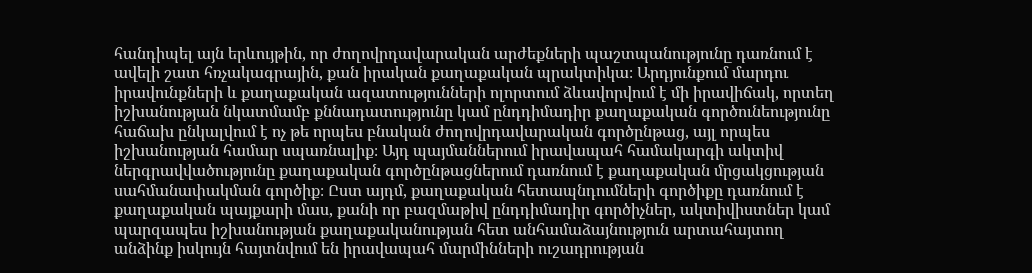հանդիպել այն երևույթին, որ ժողովրդավարական արժեքների պաշտպանությունը դառնում է ավելի շատ հռչակագրային, քան իրական քաղաքական պրակտիկա։ Արդյունքում մարդու իրավունքների և քաղաքական ազատությունների ոլորտում ձևավորվում է մի իրավիճակ, որտեղ իշխանության նկատմամբ քննադատությունը կամ ընդդիմադիր քաղաքական գործունեությունը հաճախ ընկալվում է ոչ թե որպես բնական ժողովրդավարական գործընթաց, այլ որպես իշխանության համար սպառնալիք։ Այդ պայմաններում իրավապահ համակարգի ակտիվ ներգրավվածությունը քաղաքական գործընթացներում դառնում է քաղաքական մրցակցության սահմանափակման գործիք։ Ըստ այդմ, քաղաքական հետապնդումների գործիքը դառնում է քաղաքական պայքարի մաս, քանի որ բազմաթիվ ընդդիմադիր գործիչներ, ակտիվիստներ կամ պարզապես իշխանության քաղաքականության հետ անհամաձայնություն արտահայտող անձինք իսկույն հայտնվում են իրավապահ մարմինների ուշադրության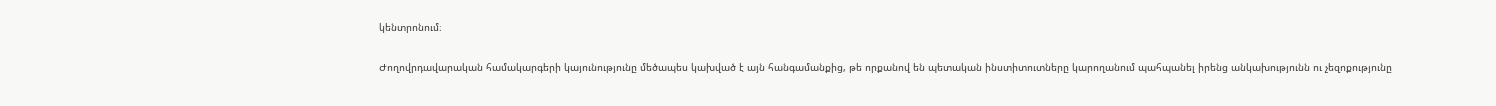կենտրոնում։

Ժողովրդավարական համակարգերի կայունությունը մեծապես կախված է այն հանգամանքից, թե որքանով են պետական ինստիտուտները կարողանում պահպանել իրենց անկախությունն ու չեզոքությունը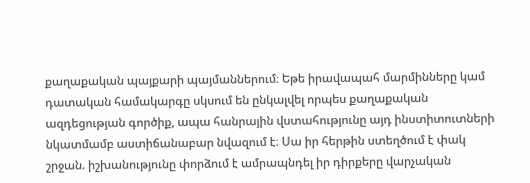քաղաքական պայքարի պայմաններում։ Եթե իրավապահ մարմինները կամ դատական համակարգը սկսում են ընկալվել որպես քաղաքական ազդեցության գործիք, ապա հանրային վստահությունը այդ ինստիտուտների նկատմամբ աստիճանաբար նվազում է։ Սա իր հերթին ստեղծում է փակ շրջան. իշխանությունը փորձում է ամրապնդել իր դիրքերը վարչական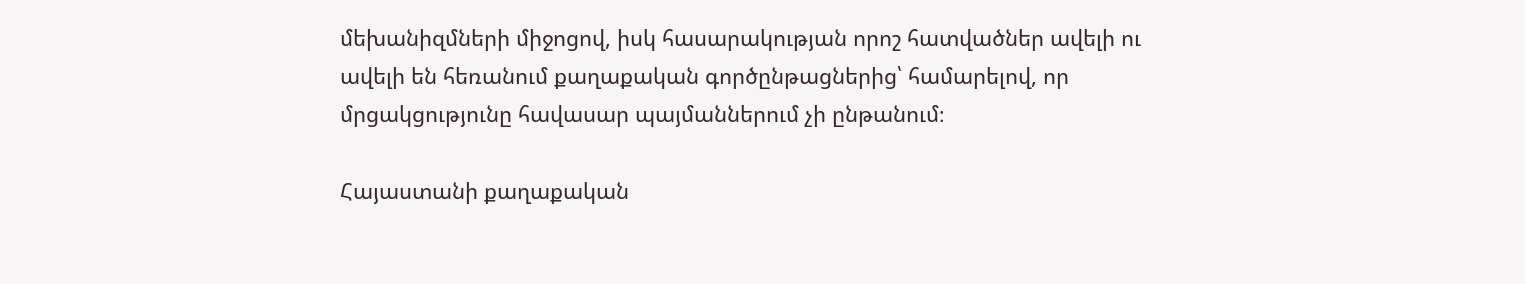մեխանիզմների միջոցով, իսկ հասարակության որոշ հատվածներ ավելի ու ավելի են հեռանում քաղաքական գործընթացներից՝ համարելով, որ մրցակցությունը հավասար պայմաններում չի ընթանում։

Հայաստանի քաղաքական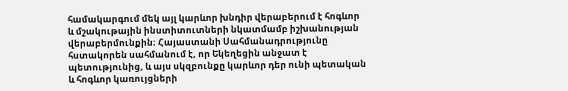համակարգում մեկ այլ կարևոր խնդիր վերաբերում է հոգևոր և մշակութային ինստիտուտների նկատմամբ իշխանության վերաբերմունքին։ Հայաստանի Սահմանադրությունը հստակորեն սահմանում է, որ Եկեղեցին անջատ է պետությունից, և այս սկզբունքը կարևոր դեր ունի պետական և հոգևոր կառույցների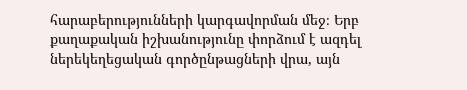հարաբերությունների կարգավորման մեջ։ Երբ քաղաքական իշխանությունը փորձում է ազդել ներեկեղեցական գործընթացների վրա, այն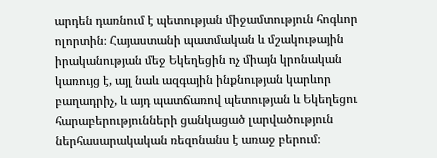արդեն դառնում է պետության միջամտություն հոգևոր ոլորտին։ Հայաստանի պատմական և մշակութային իրականության մեջ Եկեղեցին ոչ միայն կրոնական կառույց է, այլ նաև ազգային ինքնության կարևոր բաղադրիչ, և այդ պատճառով պետության և Եկեղեցու հարաբերությունների ցանկացած լարվածություն ներհասարակական ռեզոնանս է առաջ բերում։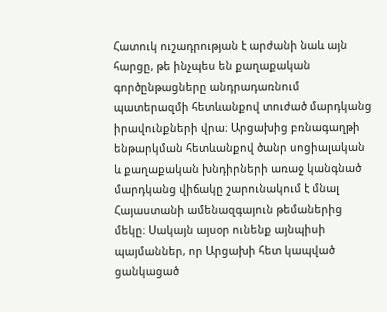Հատուկ ուշադրության է արժանի նաև այն հարցը, թե ինչպես են քաղաքական գործընթացները անդրադառնում պատերազմի հետևանքով տուժած մարդկանց իրավունքների վրա։ Արցախից բռնագաղթի ենթարկման հետևանքով ծանր սոցիալական և քաղաքական խնդիրների առաջ կանգնած մարդկանց վիճակը շարունակում է մնալ Հայաստանի ամենազգայուն թեմաներից մեկը։ Սակայն այսօր ունենք այնպիսի պայմաններ, որ Արցախի հետ կապված ցանկացած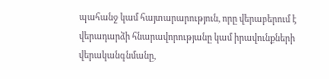պահանջ կամ հայտարարություն, որը վերաբերում է վերադարձի հնարավորությանը կամ իրավունքների վերականգնմանը,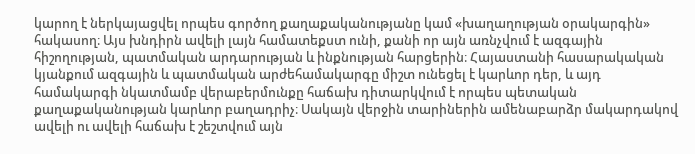կարող է ներկայացվել որպես գործող քաղաքականությանը կամ «խաղաղության օրակարգին» հակասող։ Այս խնդիրն ավելի լայն համատեքստ ունի, քանի որ այն առնչվում է ազգային հիշողության, պատմական արդարության և ինքնության հարցերին։ Հայաստանի հասարակական կյանքում ազգային և պատմական արժեհամակարգը միշտ ունեցել է կարևոր դեր, և այդ համակարգի նկատմամբ վերաբերմունքը հաճախ դիտարկվում է որպես պետական քաղաքականության կարևոր բաղադրիչ։ Սակայն վերջին տարիներին ամենաբարձր մակարդակով ավելի ու ավելի հաճախ է շեշտվում այն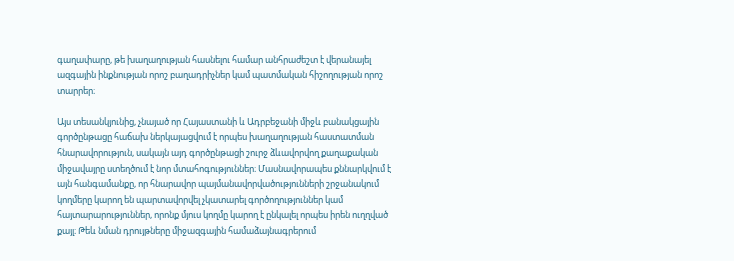գաղափարը, թե խաղաղության հասնելու համար անհրաժեշտ է վերանայել ազգային ինքնության որոշ բաղադրիչներ կամ պատմական հիշողության որոշ տարրեր։

Այս տեսանկյունից, չնայած որ Հայաստանի և Ադրբեջանի միջև բանակցային գործընթացը հաճախ ներկայացվում է որպես խաղաղության հաստատման հնարավորություն, սակայն այդ գործընթացի շուրջ ձևավորվող քաղաքական միջավայրը ստեղծում է նոր մտահոգություններ։ Մասնավորապես քննարկվում է այն հանգամանքը, որ հնարավոր պայմանավորվածությունների շրջանակում կողմերը կարող են պարտավորվել չկատարել գործողություններ կամ հայտարարություններ, որոնք մյուս կողմը կարող է ընկալել որպես իրեն ուղղված քայլ։ Թեև նման դրույթները միջազգային համաձայնագրերում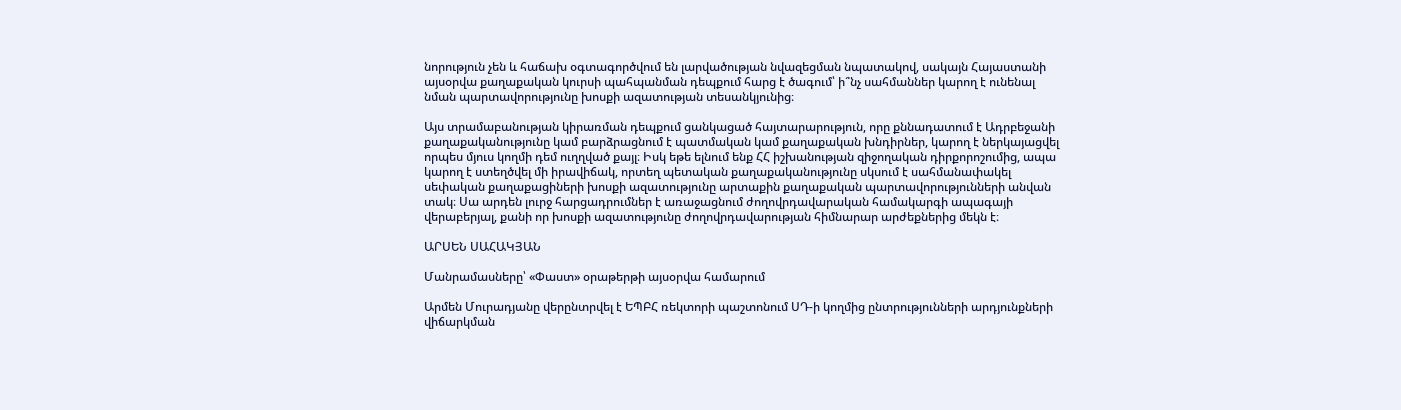նորություն չեն և հաճախ օգտագործվում են լարվածության նվազեցման նպատակով, սակայն Հայաստանի այսօրվա քաղաքական կուրսի պահպանման դեպքում հարց է ծագում՝ ի՞նչ սահմաններ կարող է ունենալ նման պարտավորությունը խոսքի ազատության տեսանկյունից։

Այս տրամաբանության կիրառման դեպքում ցանկացած հայտարարություն, որը քննադատում է Ադրբեջանի քաղաքականությունը կամ բարձրացնում է պատմական կամ քաղաքական խնդիրներ, կարող է ներկայացվել որպես մյուս կողմի դեմ ուղղված քայլ։ Իսկ եթե ելնում ենք ՀՀ իշխանության զիջողական դիրքորոշումից, ապա կարող է ստեղծվել մի իրավիճակ, որտեղ պետական քաղաքականությունը սկսում է սահմանափակել սեփական քաղաքացիների խոսքի ազատությունը արտաքին քաղաքական պարտավորությունների անվան տակ։ Սա արդեն լուրջ հարցադրումներ է առաջացնում ժողովրդավարական համակարգի ապագայի վերաբերյալ, քանի որ խոսքի ազատությունը ժողովրդավարության հիմնարար արժեքներից մեկն է։

ԱՐՍԵՆ ՍԱՀԱԿՅԱՆ

Մանրամասները՝ «Փաստ» օրաթերթի այսօրվա համարում

Արմեն Մուրադյանը վերընտրվել է ԵՊԲՀ ռեկտորի պաշտոնում ՍԴ-ի կողմից ընտրությունների արդյունքների վիճարկման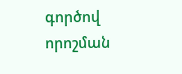գործով որոշման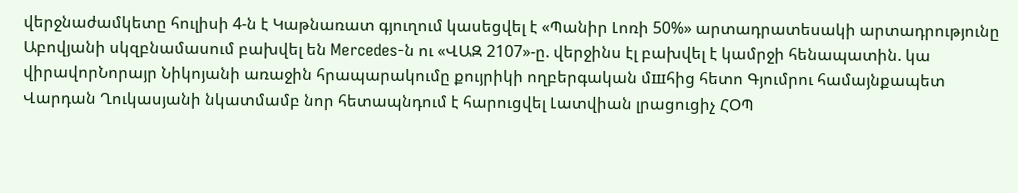վերջնաժամկետը հուլիսի 4-ն է Կաթնառատ գյուղում կասեցվել է «Պանիր Լոռի 50%» արտադրատեսակի արտադրությունը Աբովյանի սկզբնամասում բախվել են Mercedes-ն ու «ՎԱԶ 2107»-ը. վերջինս էլ բախվել է կամրջի հենապատին. կա վիրավորՆորայր Նիկոյանի առաջին հրապարակումը քույրիկի ողբերգական մшհից հետո Գյումրու համայնքապետ Վարդան Ղուկասյանի նկատմամբ նոր հետապնդում է հարուցվել Լատվիան լրացուցիչ ՀՕՊ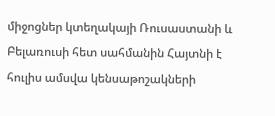միջոցներ կտեղակայի Ռուսաստանի և Բելառուսի հետ սահմանին Հայտնի է հուլիս ամսվա կենսաթոշակների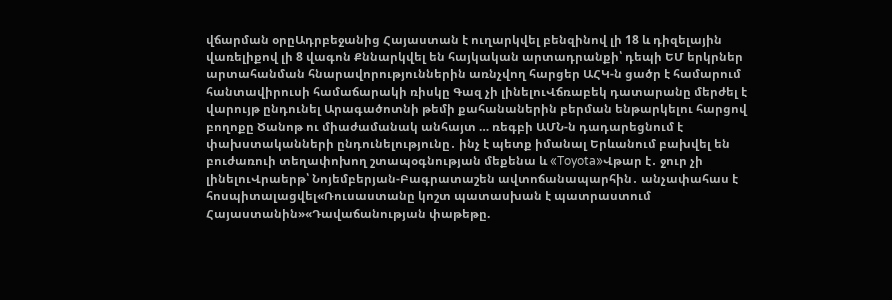վճարման օրըԱդրբեջանից Հայաստան է ուղարկվել բենզինով լի 18 և դիզելային վառելիքով լի 8 վագոն Քննարկվել են հայկական արտադրանքի՝ դեպի ԵՄ երկրներ արտահանման հնարավորություններին առնչվող հարցեր ԱՀԿ-ն ցածր է համարում հանտավիրուսի համաճարակի ռիսկը Գազ չի լինելուՎճռաբեկ դատարանը մերժել է վարույթ ընդունել Արագածոտնի թեմի քահանաներին բերման ենթարկելու հարցով բողոքը Ծանոթ ու միաժամանակ անհայտ … ռեգբի ԱՄՆ-ն դադարեցնում է փախստականների ընդունելությունը․ ինչ է պետք իմանալ Երևանում բախվել են բուժառուի տեղափոխող շտապօգնության մեքենա և «Toyota»Վթար է․ ջուր չի լինելուՎրաերթ՝ Նոյեմբերյան-Բագրատաշեն ավտոճանապարհին․ անչափահաս է հոսպիտալացվել«Ռուսաստանը կոշտ պատասխան է պատրաստում Հայաստանին»«Դավաճանության փաթեթը.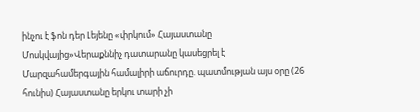ինչու է ֆոն դեր Լեյենը «փրկում» Հայաստանը Մոսկվայից»Վերաքննիչ դատարանը կասեցրել է Մարզահամերգային համալիրի աճուրդը. պատմության այս օրը (26 հունիս) Հայաստանը երկու տարի չի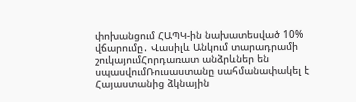փոխանցում ՀԱՊԿ-ին նախատեսված 10% վճարումը․ Վասիլև Անկում տարադրամի շուկայումՀորդառատ անձրևներ են սպասվումՌուսաստանը սահմանափակել է Հայաստանից ձկնային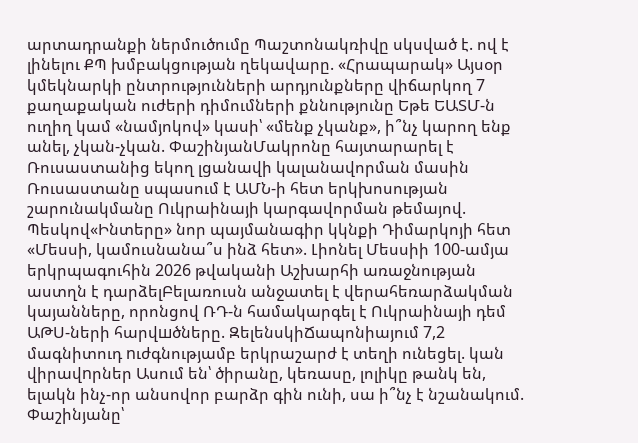արտադրանքի ներմուծումը Պաշտոնակռիվը սկսված է. ով է լինելու ՔՊ խմբակցության ղեկավարը. «Հրապարակ» Այսօր կմեկնարկի ընտրությունների արդյունքները վիճարկող 7 քաղաքական ուժերի դիմումների քննությունը Եթե ԵԱՏՄ-ն ուղիղ կամ «նամյոկով» կասի՝ «մենք չկանք», ի՞նչ կարող ենք անել, չկան-չկան. ՓաշինյանՄակրոնը հայտարարել է Ռուսաստանից եկող լցանավի կալանավորման մասին Ռուսաստանը սպասում է ԱՄՆ-ի հետ երկխոսության շարունակմանը Ուկրաինայի կարգավորման թեմայով. Պեսկով«Ինտերը» նոր պայմանագիր կկնքի Դիմարկոյի հետ «Մեսսի, կամուսնանա՞ս ինձ հետ». Լիոնել Մեսսիի 100-ամյա երկրպագուհին 2026 թվականի Աշխարհի առաջնության աստղն է դարձելԲելառուսն անջատել է վերահեռարձակման կայանները, որոնցով ՌԴ-ն համակարգել է Ուկրաինայի դեմ ԱԹՍ-ների հարվшծները. ԶելենսկիՃապոնիայում 7,2 մագնիտուդ nւժգնությամբ երկրաշարժ է տեղի ունեցել. կան վիրավnրներ Ասում են՝ ծիրանը, կեռասը, լոլիկը թանկ են, ելակն ինչ-որ անսովոր բարձր գին ունի, սա ի՞նչ է նշանակում. Փաշինյանը՝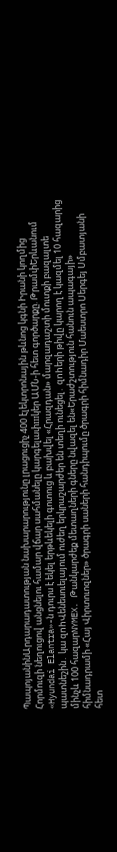ՊապոյանինԱրդարադատության նախարարությունը լրացուցիչ 400 էլեկտրոնային թևնոց կգնի Իրանի կողմից Հորմուզի նեղուցով անցնելու համար վճար սահմանելը կարգելափшկեր ԱՄՆ-ի հետ գործարքը. ԹրամփԵրևանում «Hyundai Elantra»-ն դուրս է եկել երթևեկելի գոտուց և բախվել «Հրազդան» մարզադաշտի մուտքի բազալտե պատնեշին․ կա զnhՎենեսուելայում ուժեղ երկրաշարժեր են տեղի ունեցել․ զnhերի թիվը կարող է կազմել 10 հազարից մինչև 100 հազարNYMEX. Թանկարժեք մետաղների գները նվազել են«Երաժշտություն հանուն ապագայի» հիմնադրամի «Հայ Վիրտուոզներ» ծրագրի սաների հանդիպումը ծրագրի հիմնադիր Մաեստրո Սերգեյ Սմբատյանի հետ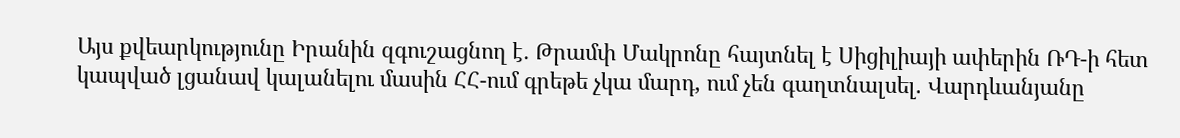Այս քվեարկությունը Իրանին զգուշացնող է․ Թրամփ Մակրոնը հայտնել է Սիցիլիայի ափերին ՌԴ-ի հետ կապված լցանավ կալանելու մասին ՀՀ-ում գրեթե չկա մարդ, ում չեն գաղտնալսել. Վարդևանյանը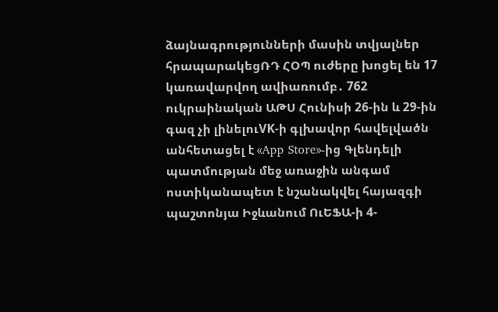ձայնագրությունների մասին տվյալներ հրապարակեցՌԴ ՀՕՊ ուժերը խոցել են 17 կառավարվող ավիառումբ․ 762 ուկրաինական ԱԹՍ Հունիսի 26-ին և 29-ին գազ չի լինելուVK-ի գլխավոր հավելվածն անհետացել է «App Store»-ից Գլենդելի պատմության մեջ առաջին անգամ ոստիկանապետ է նշանակվել հայազգի պաշտոնյա Իջևանում ՈւԵՖԱ-ի 4-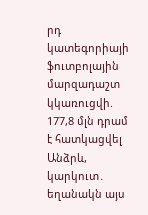րդ կատեգորիայի ֆուտբոլային մարզադաշտ կկառուցվի. 177,8 մլն դրամ է հատկացվել Անձրև, կարկուտ․ եղանակն այս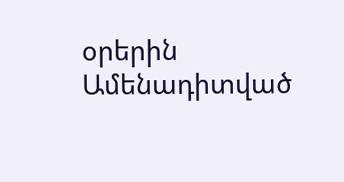օրերին
Ամենադիտված